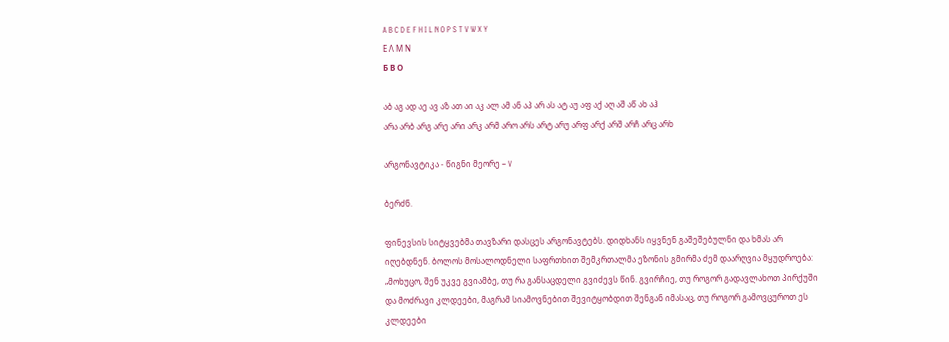A B C D E F H I L N O P S T V W X Y
Ε Λ Μ Ν
Б В О

აბ აგ ად აე ავ აზ ათ აი აკ ალ ამ ან აპ არ ას ატ აუ აფ აქ აღ აშ აწ ახ აჰ
არა არბ არგ არე არი არკ არმ არო არს არტ არუ არფ არქ არშ არჩ არც არხ

არგონავტიკა - წიგნი მეორე – V

ბერძნ.

ფინევსის სიტყვებმა თავზარი დასცეს არგონავტებს. დიდხანს იყვნენ გაშეშებულნი და ხმას არ იღებდნენ. ბოლოს მოსალოდნელი საფრთხით შემკრთალმა ეზონის გმირმა ძემ დაარღვია მყუდროება: „მოხუცო, შენ უკვე გვიამბე, თუ რა განსაცდელი გვიძევს წინ. გვირჩიე, თუ როგორ გადავლახოთ პირქუში და მოძრავი კლდეები, მაგრამ სიამოვნებით შევიტყობდით შენგან იმასაც, თუ როგორ გამოვცუროთ ეს კლდეები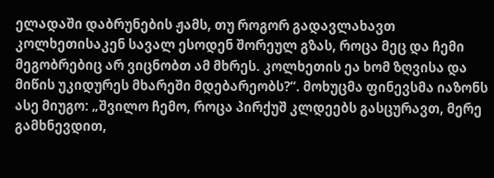ელადაში დაბრუნების ჟამს, თუ როგორ გადავლახავთ კოლხეთისაკენ სავალ ესოდენ შორეულ გზას, როცა მეც და ჩემი მეგობრებიც არ ვიცნობთ ამ მხრეს. კოლხეთის ეა ხომ ზღვისა და მიწის უკიდურეს მხარეში მდებარეობს?“. მოხუცმა ფინევსმა იაზონს ასე მიუგო: „შვილო ჩემო, როცა პირქუშ კლდეებს გასცურავთ, მერე გამხნევდით,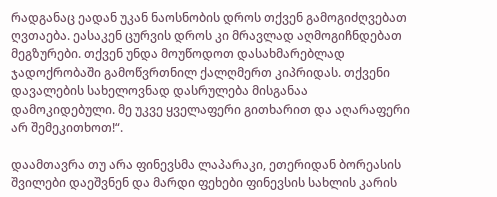რადგანაც ეადან უკან ნაოსნობის დროს თქვენ გამოგიძღვებათ ღვთაება. ეასაკენ ცურვის დროს კი მრავლად აღმოგიჩნდებათ მეგზურები. თქვენ უნდა მოუწოდოთ დასახმარებლად ჯადოქრობაში გამოწვრთნილ ქალღმერთ კიპრიდას. თქვენი დავალების სახელოვნად დასრულება მისგანაა დამოკიდებული. მე უკვე ყველაფერი გითხარით და აღარაფერი არ შემეკითხოთ!“.

დაამთავრა თუ არა ფინევსმა ლაპარაკი, ეთერიდან ბორეასის შვილები დაეშვნენ და მარდი ფეხები ფინევსის სახლის კარის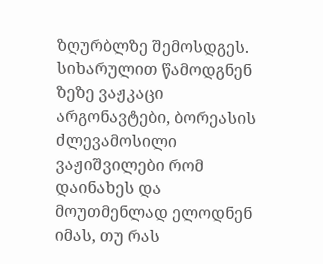ზღურბლზე შემოსდგეს. სიხარულით წამოდგნენ ზეზე ვაჟკაცი არგონავტები, ბორეასის ძლევამოსილი ვაჟიშვილები რომ დაინახეს და მოუთმენლად ელოდნენ იმას, თუ რას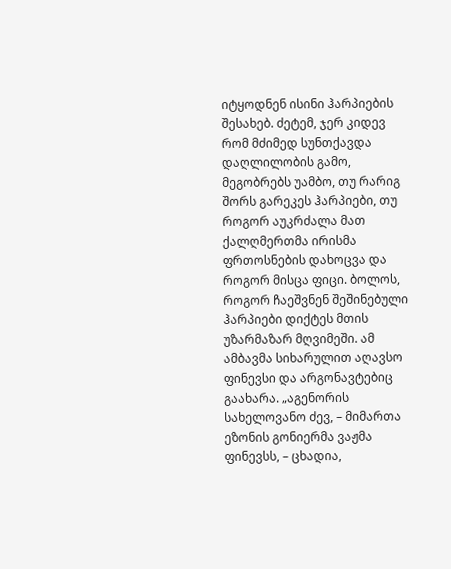იტყოდნენ ისინი ჰარპიების შესახებ. ძეტემ, ჯერ კიდევ რომ მძიმედ სუნთქავდა დაღლილობის გამო, მეგობრებს უამბო, თუ რარიგ შორს გარეკეს ჰარპიები, თუ როგორ აუკრძალა მათ ქალღმერთმა ირისმა ფრთოსნების დახოცვა და როგორ მისცა ფიცი. ბოლოს, როგორ ჩაეშვნენ შეშინებული ჰარპიები დიქტეს მთის უზარმაზარ მღვიმეში. ამ ამბავმა სიხარულით აღავსო ფინევსი და არგონავტებიც გაახარა. „აგენორის სახელოვანო ძევ, – მიმართა ეზონის გონიერმა ვაჟმა ფინევსს, – ცხადია,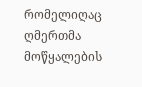რომელიღაც ღმერთმა მოწყალების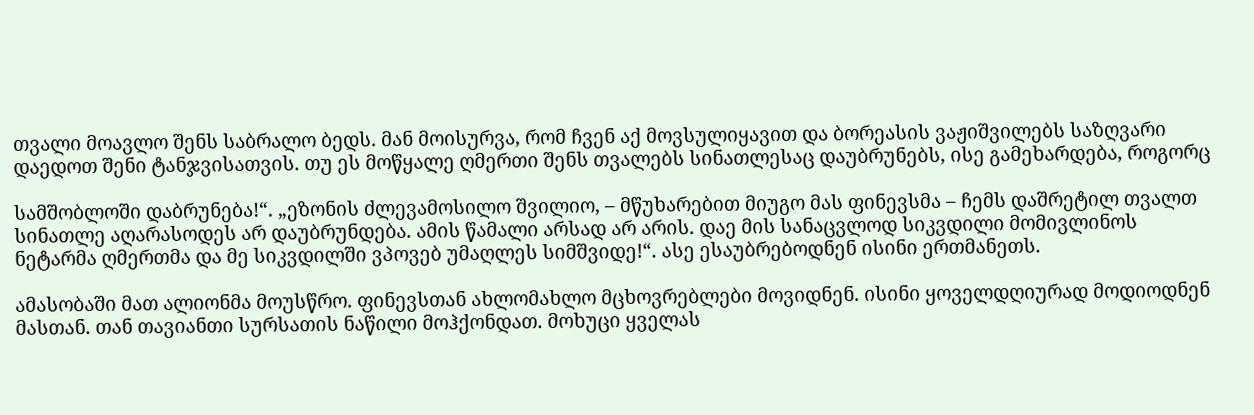თვალი მოავლო შენს საბრალო ბედს. მან მოისურვა, რომ ჩვენ აქ მოვსულიყავით და ბორეასის ვაჟიშვილებს საზღვარი დაედოთ შენი ტანჯვისათვის. თუ ეს მოწყალე ღმერთი შენს თვალებს სინათლესაც დაუბრუნებს, ისე გამეხარდება, როგორც

სამშობლოში დაბრუნება!“. „ეზონის ძლევამოსილო შვილიო, – მწუხარებით მიუგო მას ფინევსმა – ჩემს დაშრეტილ თვალთ სინათლე აღარასოდეს არ დაუბრუნდება. ამის წამალი არსად არ არის. დაე მის სანაცვლოდ სიკვდილი მომივლინოს ნეტარმა ღმერთმა და მე სიკვდილში ვპოვებ უმაღლეს სიმშვიდე!“. ასე ესაუბრებოდნენ ისინი ერთმანეთს.

ამასობაში მათ ალიონმა მოუსწრო. ფინევსთან ახლომახლო მცხოვრებლები მოვიდნენ. ისინი ყოველდღიურად მოდიოდნენ მასთან. თან თავიანთი სურსათის ნაწილი მოჰქონდათ. მოხუცი ყველას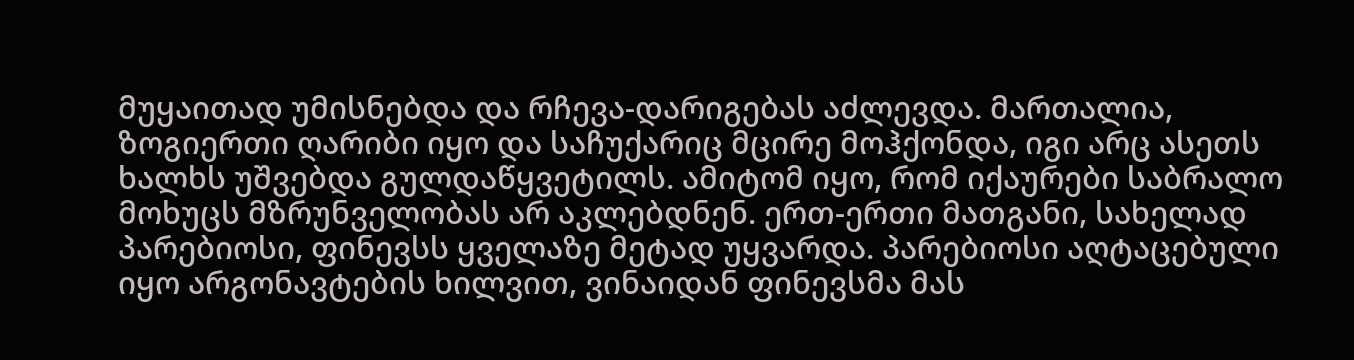მუყაითად უმისნებდა და რჩევა-დარიგებას აძლევდა. მართალია, ზოგიერთი ღარიბი იყო და საჩუქარიც მცირე მოჰქონდა, იგი არც ასეთს ხალხს უშვებდა გულდაწყვეტილს. ამიტომ იყო, რომ იქაურები საბრალო მოხუცს მზრუნველობას არ აკლებდნენ. ერთ-ერთი მათგანი, სახელად პარებიოსი, ფინევსს ყველაზე მეტად უყვარდა. პარებიოსი აღტაცებული იყო არგონავტების ხილვით, ვინაიდან ფინევსმა მას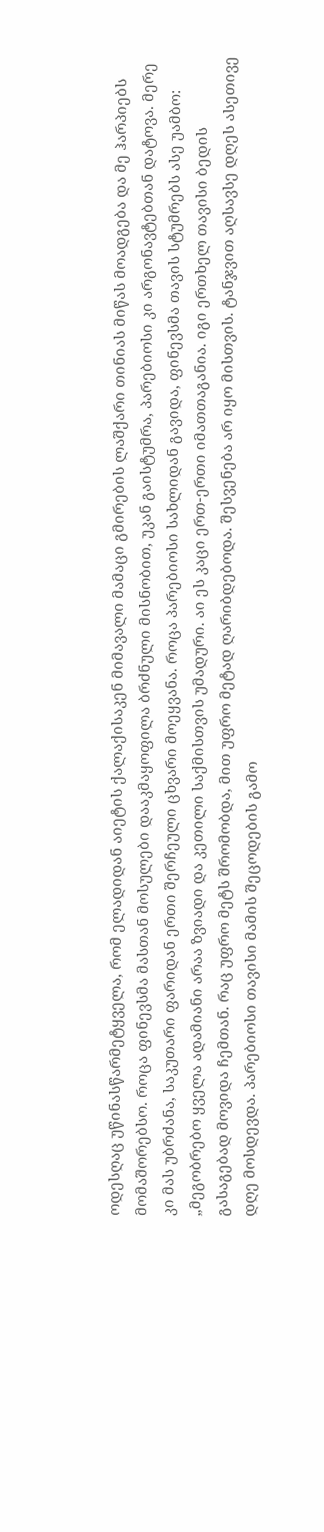ოდესღაც უწინასწარმეტყველა, რომ ელადიდან აიეტის ქალაქისაკენ მიმავალი მამაცი გმირების ლაშქარი თინიას მიწას მოადგება და მე ჰარპიებს მომაშორებსო. როცა ფინევსმა მასთან მოსულები დააკმაყოფილა ბრძნული მისნობით, უკან გაისტუმრა, პარებიოსი კი არგონავტებთან დატოვა. მერე კი მას უბრძანა, საკუთარი ფარიდან ერთი შერჩეული ცხვარი მოეყვანა. როცა პარებიოსი სახლიდან გავიდა, ფინევსმა თავის სტუმრებს ასე უამბო: „მეგობრებო ყველა ადამიანი არაა ზვიადი და კეთილი საქმისთვის უმადური. აი ეს კაცი ერთ-ერთი იმათთაგანია. იგი ერთხელ თავისი ბედის გასაგებად მოვიდა ჩემთან. რაც უფრო მეტს შრომობდა, მით უფრო მეტად ღარიბდებოდა. შესვენება არ იყო მისთვის. ტანჯვით აღსავსე დღეს ასეთივე დღე მოსდევდა. პარებიოსი თავისი მამის შეცოდების გამო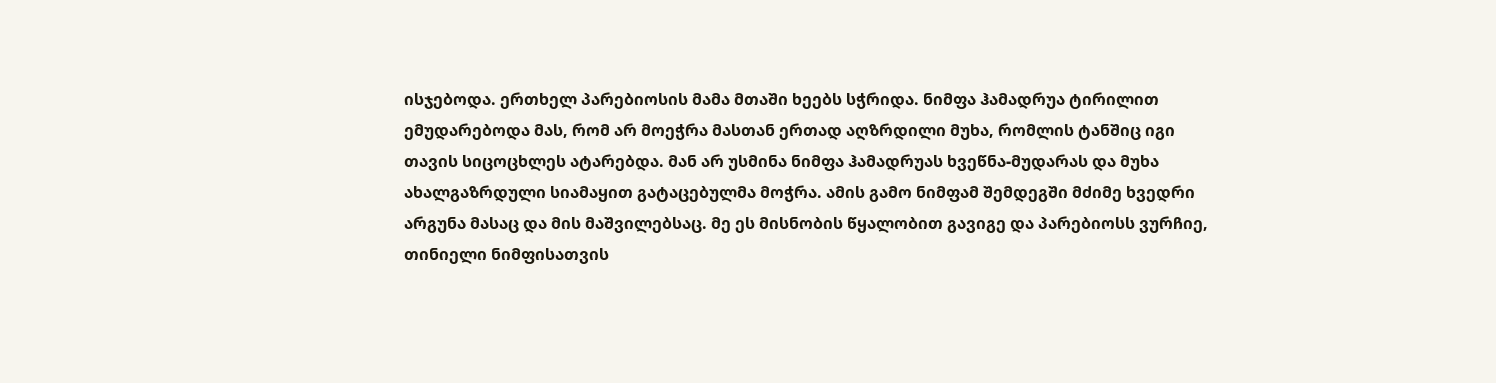ისჯებოდა. ერთხელ პარებიოსის მამა მთაში ხეებს სჭრიდა. ნიმფა ჰამადრუა ტირილით ემუდარებოდა მას, რომ არ მოეჭრა მასთან ერთად აღზრდილი მუხა, რომლის ტანშიც იგი თავის სიცოცხლეს ატარებდა. მან არ უსმინა ნიმფა ჰამადრუას ხვეწნა-მუდარას და მუხა ახალგაზრდული სიამაყით გატაცებულმა მოჭრა. ამის გამო ნიმფამ შემდეგში მძიმე ხვედრი არგუნა მასაც და მის მაშვილებსაც. მე ეს მისნობის წყალობით გავიგე და პარებიოსს ვურჩიე, თინიელი ნიმფისათვის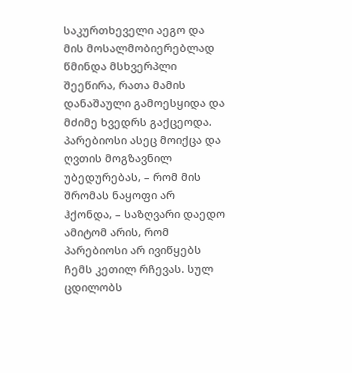საკურთხეველი აეგო და მის მოსალმობიერებლად წმინდა მსხვერპლი შეეწირა, რათა მამის დანაშაული გამოესყიდა და მძიმე ხვედრს გაქცეოდა. პარებიოსი ასეც მოიქცა და ღვთის მოგზავნილ უბედურებას, – რომ მის შრომას ნაყოფი არ ჰქონდა, – საზღვარი დაედო ამიტომ არის, რომ პარებიოსი არ ივიწყებს ჩემს კეთილ რჩევას. სულ ცდილობს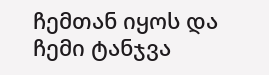ჩემთან იყოს და ჩემი ტანჯვა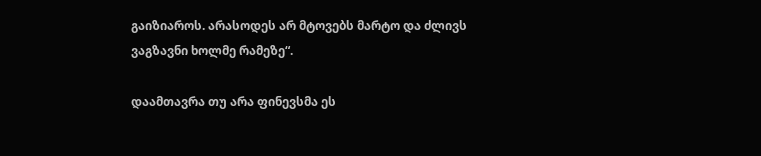გაიზიაროს. არასოდეს არ მტოვებს მარტო და ძლივს ვაგზავნი ხოლმე რამეზე“.

დაამთავრა თუ არა ფინევსმა ეს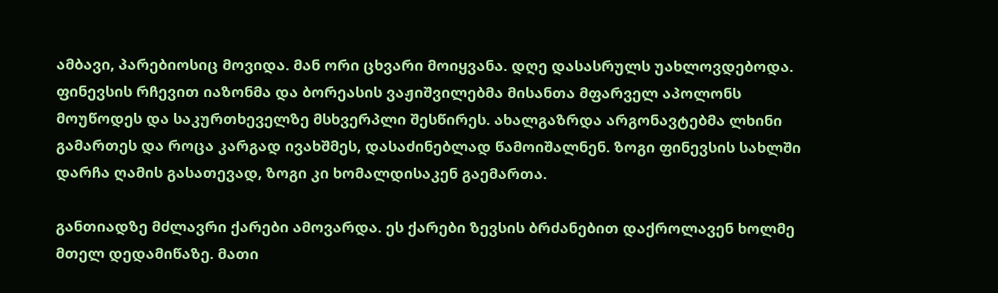ამბავი, პარებიოსიც მოვიდა. მან ორი ცხვარი მოიყვანა. დღე დასასრულს უახლოვდებოდა. ფინევსის რჩევით იაზონმა და ბორეასის ვაჟიშვილებმა მისანთა მფარველ აპოლონს მოუწოდეს და საკურთხეველზე მსხვერპლი შესწირეს. ახალგაზრდა არგონავტებმა ლხინი გამართეს და როცა კარგად ივახშმეს, დასაძინებლად წამოიშალნენ. ზოგი ფინევსის სახლში დარჩა ღამის გასათევად, ზოგი კი ხომალდისაკენ გაემართა.

განთიადზე მძლავრი ქარები ამოვარდა. ეს ქარები ზევსის ბრძანებით დაქროლავენ ხოლმე მთელ დედამიწაზე. მათი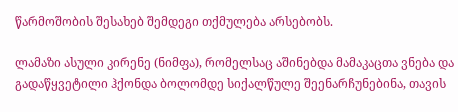წარმოშობის შესახებ შემდეგი თქმულება არსებობს.

ლამაზი ასული კირენე (ნიმფა), რომელსაც აშინებდა მამაკაცთა ვნება და გადაწყვეტილი ჰქონდა ბოლომდე სიქალწულე შეენარჩუნებინა, თავის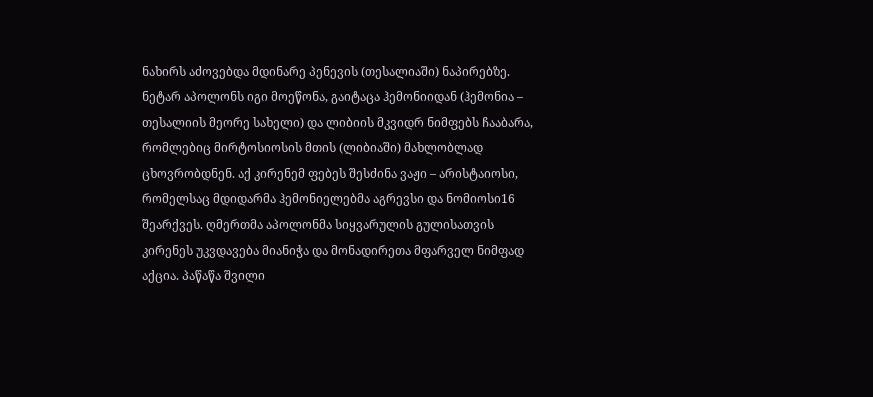ნახირს აძოვებდა მდინარე პენევის (თესალიაში) ნაპირებზე. ნეტარ აპოლონს იგი მოეწონა, გაიტაცა ჰემონიიდან (ჰემონია – თესალიის მეორე სახელი) და ლიბიის მკვიდრ ნიმფებს ჩააბარა, რომლებიც მირტოსიოსის მთის (ლიბიაში) მახლობლად ცხოვრობდნენ. აქ კირენემ ფებეს შესძინა ვაჟი – არისტაიოსი, რომელსაც მდიდარმა ჰემონიელებმა აგრევსი და ნომიოსი16 შეარქვეს. ღმერთმა აპოლონმა სიყვარულის გულისათვის კირენეს უკვდავება მიანიჭა და მონადირეთა მფარველ ნიმფად აქცია. პაწაწა შვილი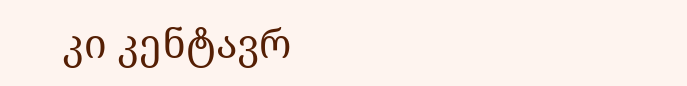კი კენტავრ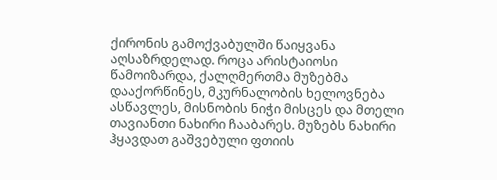ქირონის გამოქვაბულში წაიყვანა აღსაზრდელად. როცა არისტაიოსი წამოიზარდა, ქალღმერთმა მუზებმა დააქორწინეს, მკურნალობის ხელოვნება ასწავლეს, მისნობის ნიჭი მისცეს და მთელი თავიანთი ნახირი ჩააბარეს. მუზებს ნახირი ჰყავდათ გაშვებული ფთიის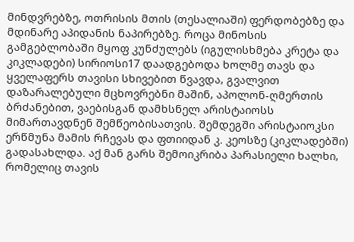მინდვრებზე, ოთრისის მთის (თესალიაში) ფერდობებზე და მდინარე აპიდანის ნაპირებზე. როცა მინოსის გამგებლობაში მყოფ კუნძულებს (იგულისხმება კრეტა და კიკლადები) სირიოსი17 დაადგებოდა ხოლმე თავს და ყველაფერს თავისი სხივებით წვავდა, გვალვით დაზარალებული მცხოვრებნი მაშინ, აპოლონ-ღმერთის ბრძანებით, ვაებისგან დამხსნელ არისტაიოსს მიმართავდნენ შემწეობისათვის. შემდეგში არისტაიოკსი ერწმუნა მამის რჩევას და ფთიიდან კ. კეოსზე (კიკლადებში) გადასახლდა. აქ მან გარს შემოიკრიბა პარასიელი ხალხი, რომელიც თავის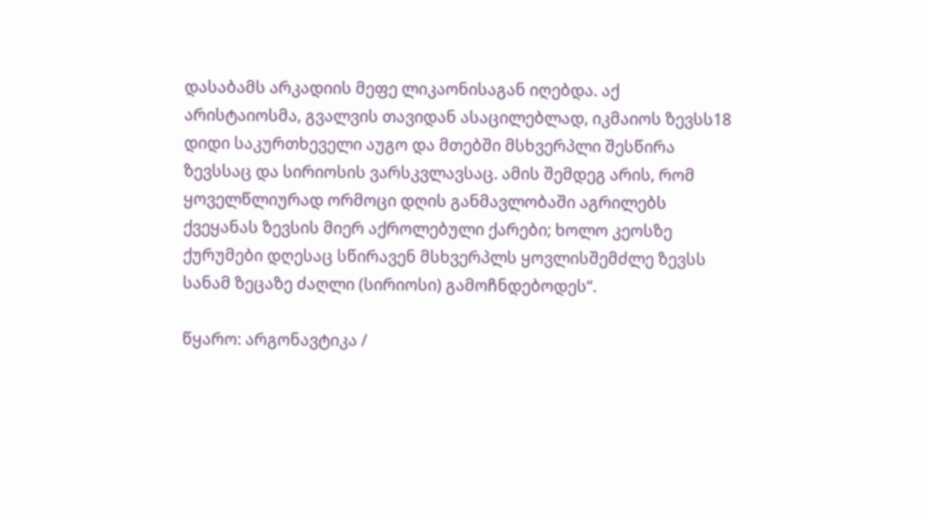დასაბამს არკადიის მეფე ლიკაონისაგან იღებდა. აქ არისტაიოსმა, გვალვის თავიდან ასაცილებლად, იკმაიოს ზევსს18 დიდი საკურთხეველი აუგო და მთებში მსხვერპლი შესწირა ზევსსაც და სირიოსის ვარსკვლავსაც. ამის შემდეგ არის, რომ ყოველწლიურად ორმოცი დღის განმავლობაში აგრილებს ქვეყანას ზევსის მიერ აქროლებული ქარები; ხოლო კეოსზე ქურუმები დღესაც სწირავენ მსხვერპლს ყოვლისშემძლე ზევსს სანამ ზეცაზე ძაღლი (სირიოსი) გამოჩნდებოდეს“.

წყარო: არგონავტიკა /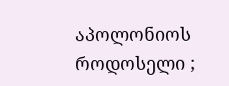აპოლონიოს როდოსელი ;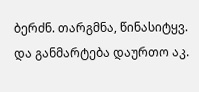ბერძნ. თარგმნა, წინასიტყვ. და განმარტება დაურთო აკ.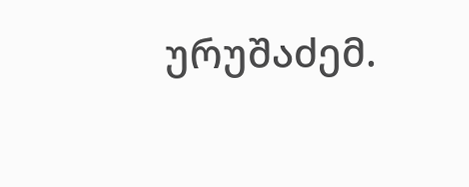ურუშაძემ.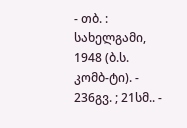- თბ. : სახელგამი, 1948 (ბ.ს. კომბ-ტი). - 236გვ. ; 21სმ.. -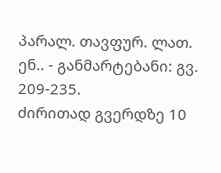პარალ. თავფურ. ლათ. ენ.. - განმარტებანი: გვ. 209-235.
ძირითად გვერდზე 10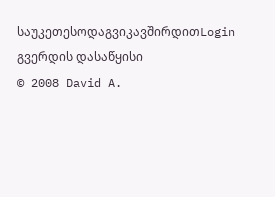საუკეთესოდაგვიკავშირდითLogin გვერდის დასაწყისი
© 2008 David A.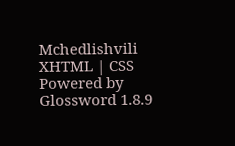Mchedlishvili XHTML | CSS Powered by Glossword 1.8.9